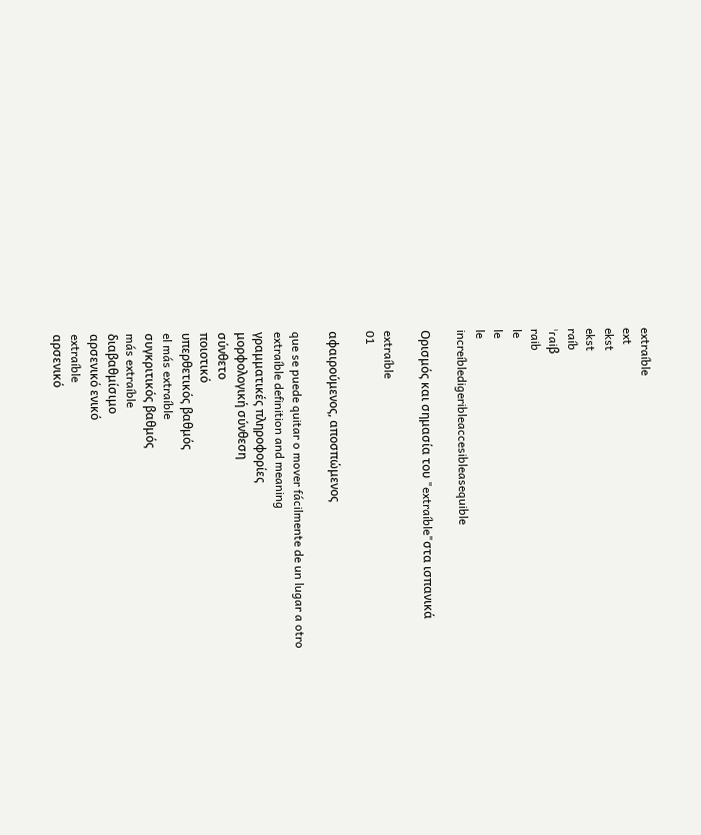extraíble
ext
ekst
ekst
raíb
ˈɾaiβ
raib
le
le
le
increíbledigeribleaccesibleasequible

Ορισμός και σημασία του "extraíble"στα ισπανικά

extraíble
01

αφαιρούμενος, αποσπώμενος

que se puede quitar o mover fácilmente de un lugar a otro
extraíble definition and meaning
γραμματικές πληροφορίες
μορφολογική σύνθεση
σύνθετο
ποιοτικό
υπερθετικός βαθμός
el más extraíble
συγκριτικός βαθμός
más extraíble
διαβαθμίσιμο
αρσενικό ενικό
extraíble
αρσενικό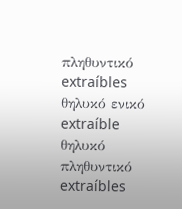πληθυντικό
extraíbles
θηλυκό ενικό
extraíble
θηλυκό πληθυντικό
extraíbles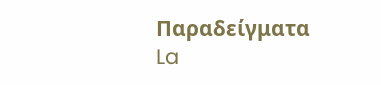Παραδείγματα
La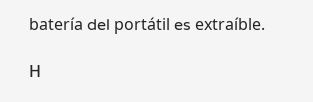batería del portátil es extraíble.

Η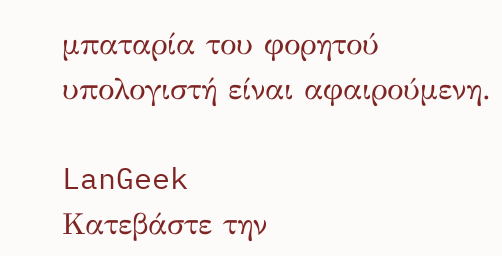μπαταρία του φορητού υπολογιστή είναι αφαιρούμενη.

LanGeek
Κατεβάστε την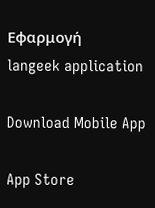Εφαρμογή
langeek application

Download Mobile App

App Store